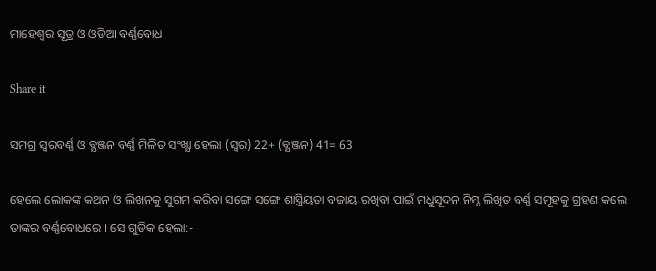ମାହେଶ୍ବର ସୂତ୍ର ଓ ଓଡିଆ ବର୍ଣ୍ଣବୋଧ

Share it

ସମଗ୍ର ସ୍ବରବର୍ଣ୍ଣ ଓ ବ୍ଯଞ୍ଜନ ବର୍ଣ୍ଣ ମିଳିତ ସଂଖ୍ଯା ହେଲା (ସ୍ବର) 22+ (ବ୍ଯଞ୍ଜନ) 41= 63

ହେଲେ ଲୋକଙ୍କ କଥନ ଓ ଲିଖନକୁ ସୁଗମ କରିବା ସଙ୍ଗେ ସଙ୍ଗେ ଶାସ୍ତ୍ରିୟତା ବଜାୟ ରଖିବା ପାଇଁ ମଧୁସୂଦନ ନିମ୍ନ ଲିଖିତ ବର୍ଣ୍ଣ ସମୂହକୁ ଗ୍ରହଣ କଲେ ତାଙ୍କର ବର୍ଣ୍ଣବୋଧରେ । ସେ ଗୁଡିକ ହେଲା:-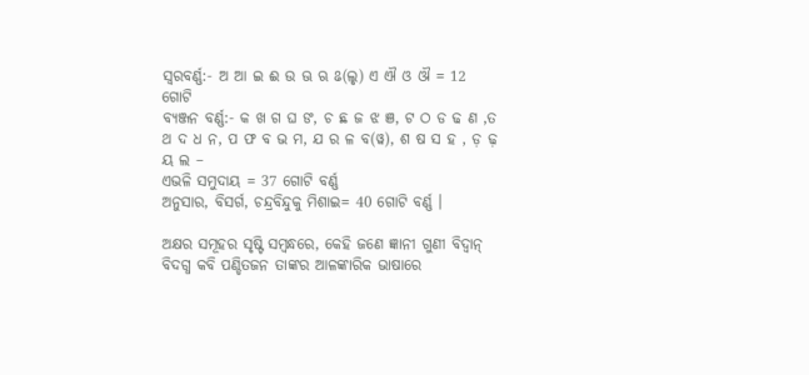ସ୍ବରବର୍ଣ୍ଣ:- ଅ ଆ ଇ ଈ ଉ ଊ ଋ ଌ(ଲୃ) ଏ ଐ ଓ ଔ = 12 ଗୋଟି
ବ୍ଯଞ୍ଜନ ବର୍ଣ୍ଣ:- କ ଖ ଗ ଘ ଙ, ଚ ଛ ଜ ଝ ଞ, ଟ ଠ ଡ ଢ ଣ ,ତ ଥ ଦ ଧ ନ, ପ ଫ ବ ଭ ମ, ଯ ର ଳ ବ(ୱ), ଶ ଷ ସ ହ , ଡ଼ ଢ଼ ୟ ଲ –
ଏଭଳି ସମୁଦାୟ = 37 ଗୋଟି ବର୍ଣ୍ଣ
ଅନୁସାର, ବିସର୍ଗ, ଚନ୍ଦ୍ରବିନ୍ଦୁକୁ ମିଶାଇ= 40 ଗୋଟି ବର୍ଣ୍ଣ ।

ଅକ୍ଷର ସମୂହର ସୃଷ୍ଟି ସମ୍ବନ୍ଧରେ, କେହି ଜଣେ ଜ୍ଞାନୀ ଗୁଣୀ ବିଦ୍ବାନ୍ ବିଦଗ୍ଧ କବି ପଣ୍ଡିତଜନ ତାଙ୍କର ଆଳଙ୍କାରିକ ଭାଷାରେ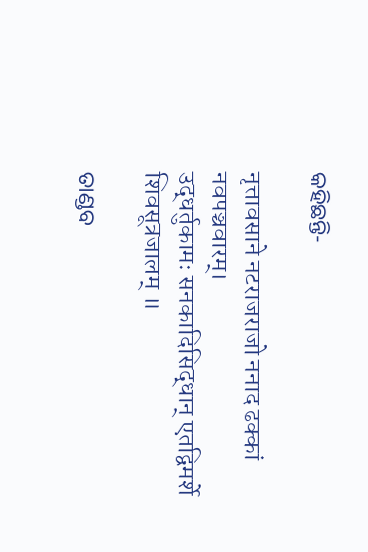କହିଛନ୍ତି-

नृत्तावसाने नटराजराजो ननाद ढक्कां नवपञ्चवारम्।
उद्धर्तुकामः सनकादिसिद्धान् एतद्विमर्शे शिवसूत्रजालम् ॥

ତାଣ୍ଡବ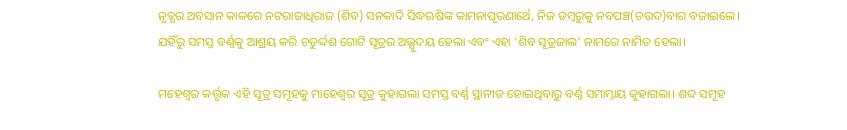ନୃତ୍ଯର ଅବସାନ କାଳରେ ନଟରାଜାଧିରାଜ (ଶିବ) ସନକାଦି ସିଦ୍ଧଋଷିଙ୍କ କାମନାପୃରଣାର୍ଥେ, ନିଜ ଡମ୍ବରୁକୁ ନବପଞ୍ଚ(ଚଉଦ)ବାର ବଜାଇଲେ। ଯହିଁରୁ ସମସ୍ତ ବର୍ଣ୍ଣକୁ ଆଶ୍ରୟ କରି ଚତୁର୍ଦ୍ଦଶ ଗୋଟି ସୂତ୍ରର ଅଭ୍ଯୁଦୟ ହେଲା ଏବଂ ଏହା ‘ଶିବ ସୂତ୍ରଜାଲ’ ନାମରେ ନାମିତ ହେଲା।

ମହେଶ୍ବର କର୍ତ୍ତୃକ ଏହି ସୂତ୍ର ସମୂହକୁ ମାହେଶ୍ବର ସୂତ୍ର କୁହାଗଲା ସମସ୍ତ ବର୍ଣ୍ଣ ସ୍ଥାନୀତ ହୋଇଥିବାରୁ ବର୍ଣ୍ଣ ସମାମ୍ନାୟ କୁହାଗଲା। ଶବ୍ଦ ସମୂହ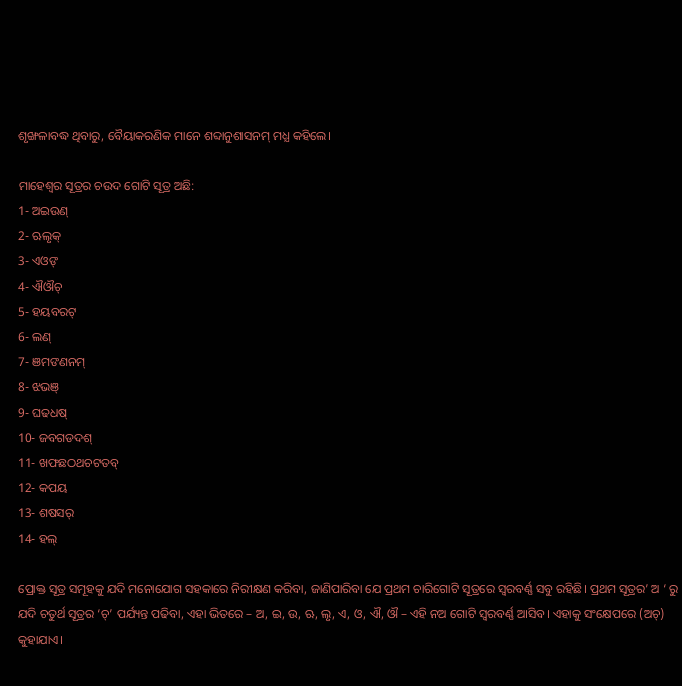ଶୃଙ୍ଖଳାବଦ୍ଧ ଥିବାରୁ, ବୈୟାକରଣିକ ମାନେ ଶବ୍ଦାନୁଶାସନମ୍ ମଧ୍ଯ କହିଲେ।

ମାହେଶ୍ବର ସୂତ୍ରର ଚଉଦ ଗୋଟି ସୂତ୍ର ଅଛି:
1- ଅଇଉଣ୍
2- ଋଲୃକ୍
3- ଏଓଙ୍
4- ଐଔଚ୍
5- ହୟବରଟ୍
6- ଲଣ୍
7- ଞମଙଣନମ୍
8- ଝଭଞ୍
9- ଘଢଧଷ୍
10- ଜବଗଡଦଶ୍
11- ଖଫଛଠଥଚଟତବ୍
12- କପୟ
13- ଶଷସର୍
14- ହଲ୍

ପ୍ରୋକ୍ତ ସୂତ୍ର ସମୂହକୁ ଯଦି ମନୋଯୋଗ ସହକାରେ ନିରୀକ୍ଷଣ କରିବା, ଜାଣିପାରିବା ଯେ ପ୍ରଥମ ଚାରିଗୋଟି ସୂତ୍ରରେ ସ୍ବରବର୍ଣ୍ଣ ସବୁ ରହିଛି। ପ୍ରଥମ ସୂତ୍ରର’ ଅ ‘ ରୁ ଯଦି ଚତୁର୍ଥ ସୂତ୍ରର ‘ଚ୍’ ପର୍ଯ୍ୟନ୍ତ ପଢିବା, ଏହା ଭିତରେ – ଅ, ଇ, ଉ, ଋ, ଲୃ, ଏ, ଓ, ଐ, ଔ – ଏହି ନଅ ଗୋଟି ସ୍ବରବର୍ଣ୍ଣ ଆସିବ। ଏହାକୁ ସଂକ୍ଷେପରେ (ଅଚ୍) କୁହାଯାଏ।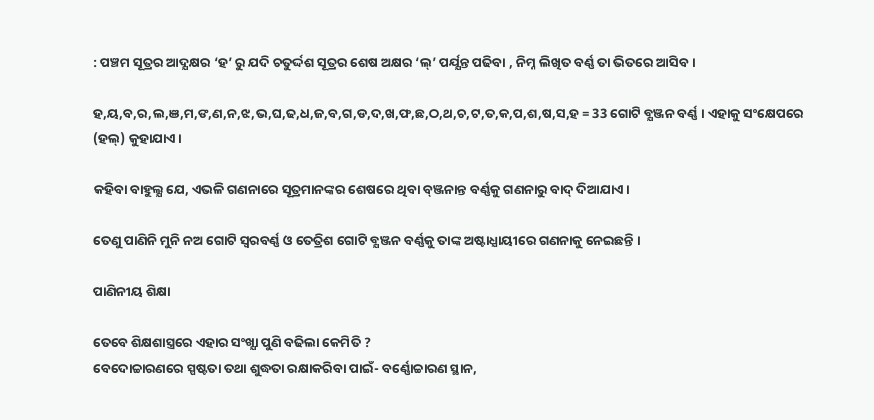: ପଞ୍ଚମ ସୂତ୍ରର ଆଦ୍ଯକ୍ଷର ‘ହ’ ରୁ ଯଦି ଚତୁର୍ଦ୍ଦଶ ସୂତ୍ରର ଶେଷ ଅକ୍ଷର ‘ଲ୍’ ପର୍ଯ୍ଯନ୍ତ ପଢିବା , ନିମ୍ନ ଲିଖିତ ବର୍ଣ୍ଣ ତା ଭିତରେ ଆସିବ।

ହ,ୟ,ବ,ର,ଲ,ଞ,ମ,ଙ,ଣ,ନ,ଝ,ଭ,ଘ,ଢ,ଧ,ଜ,ବ,ଗ,ଡ,ଦ,ଖ,ଫ,ଛ,ଠ,ଥ,ଚ,ଟ,ତ,କ,ପ,ଶ,ଷ,ସ,ହ = 33 ଗୋଟି ବ୍ଯଞ୍ଜନ ବର୍ଣ୍ଣ । ଏହାକୁ ସଂକ୍ଷେପରେ (ହଲ୍) କୁହାଯାଏ।

କହିବା ବାହୁଲ୍ଯ ଯେ, ଏଭଳି ଗଣନାରେ ସୂତ୍ରମାନଙ୍କର ଶେଷରେ ଥିବା ବ୍ଞ୍ଜନାନ୍ତ ବର୍ଣ୍ଣକୁ ଗଣନାରୁ ବାଦ୍ ଦିଆଯାଏ।

ତେଣୁ ପାଣିନି ମୁନି ନଅ ଗୋଟି ସ୍ବରବର୍ଣ୍ଣ ଓ ତେତ୍ରିଶ ଗୋଟି ବ୍ଯଞ୍ଜନ ବର୍ଣ୍ଣକୁ ତାଙ୍କ ଅଷ୍ଟାଧ୍ଯାୟୀରେ ଗଣନାକୁ ନେଇଛନ୍ତି ।

ପାଣିନୀୟ ଶିକ୍ଷା

ତେବେ ଶିକ୍ଷଶାସ୍ତ୍ରରେ ଏହାର ସଂଖ୍ଯା ପୁଣି ବଢିଲା କେମିତି ?
ବେଦୋଚ୍ଚାରଣରେ ସ୍ପଷ୍ଟତା ତଥା ଶୁଦ୍ଧତା ରକ୍ଷାକରିବା ପାଇଁ- ବର୍ଣ୍ଣୋଚ୍ଚାରଣ ସ୍ଥାନ,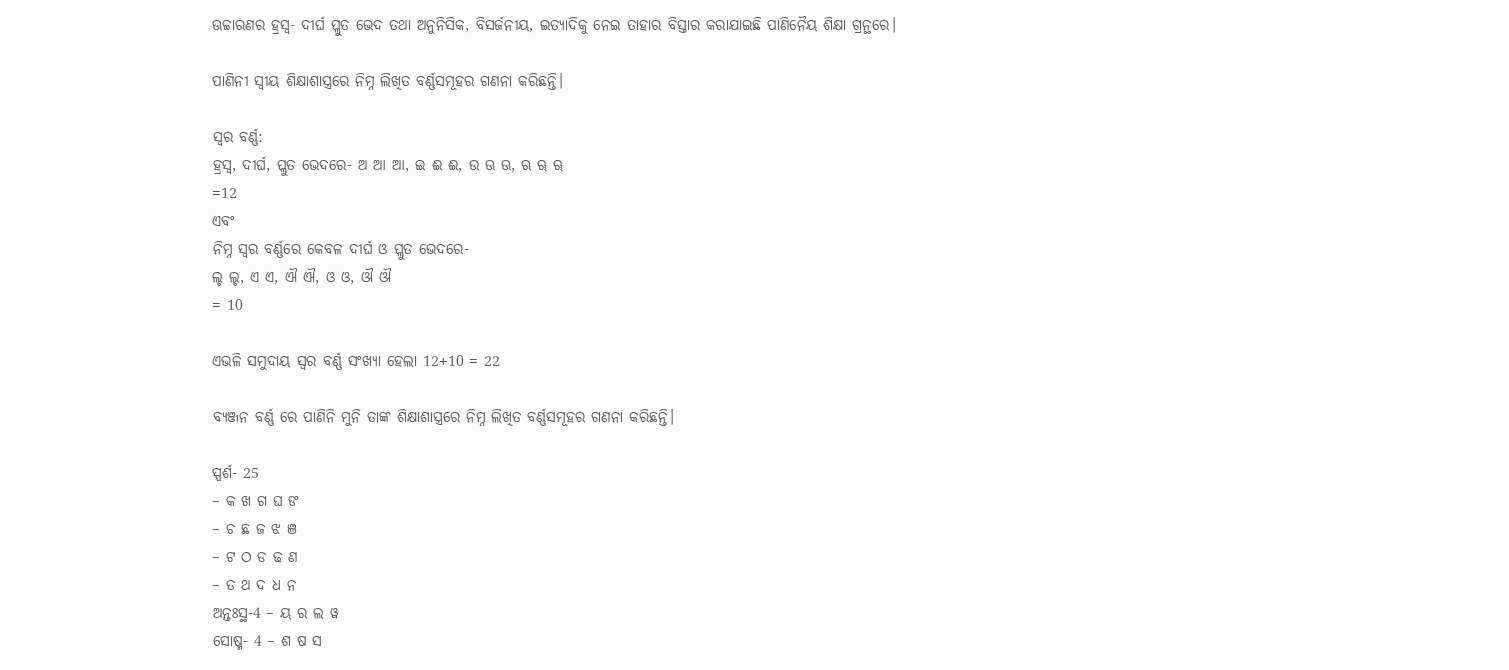ଊଚ୍ଚାରଣର ହ୍ରସ୍ବ- ଦୀର୍ଘ ପ୍ଳୁତ ଭେଦ ତଥା ଅନୁନିସିକ, ବିସର୍ଜନୀୟ, ଇତ୍ଯାଦିକୁ ନେଇ ତାହାର ବିସ୍ତାର କରାଯାଇଛି ପାଣିନୈୟ ଶିକ୍ଷା ଗ୍ରନ୍ଥରେ।

ପାଣିନୀ ସ୍ବୀୟ ଶିକ୍ଷାଶାସ୍ତ୍ରରେ ନିମ୍ନ ଲିଖିତ ବର୍ଣ୍ଣସମୂହର ଗଣନା କରିଛନ୍ତି।

ସ୍ବର ବର୍ଣ୍ଣ:
ହ୍ରସ୍ବ, ଦୀର୍ଘ, ପ୍ଲୁତ ଭେଦରେ- ଅ ଆ ଆ, ଇ ଈ ଈ, ଉ ଊ ଊ, ଋ ୠ ୠ
=12
ଏବଂ
ନିମ୍ନ ସ୍ବର ବର୍ଣ୍ଣରେ କେବଳ ଦୀର୍ଘ ଓ ପ୍ଲୁତ ଭେଦରେ-
ଲୃ ଲୃ, ଏ ଏ, ଐ ଐ, ଓ ଓ, ଔ ଔ
= 10

ଏଭଳି ସମୁଦାୟ ସ୍ବର ବର୍ଣ୍ଣ ସଂଖ୍ଯା ହେଲା 12+10 = 22

ବ୍ଯଞ୍ଜନ ବର୍ଣ୍ଣ ରେ ପାଣିନି ମୁନି ତାଙ୍କ ଶିକ୍ଷାଶାସ୍ତ୍ରରେ ନିମ୍ନ ଲିଖିତ ବର୍ଣ୍ଣସମୂହର ଗଣନା କରିଛନ୍ତି।

ସ୍ପର୍ଶ- 25
– କ ଖ ଗ ଘ ଙ
– ଚ ଛ ଜ ଝ ଞ
– ଟ ଠ ଡ ଢ ଣ
– ତ ଥ ଦ ଧ ନ
ଅନ୍ତଃସ୍ଥ-4 – ୟ ର ଲ ୱ
ସୋଷ୍ମ- 4 – ଶ ଷ ସ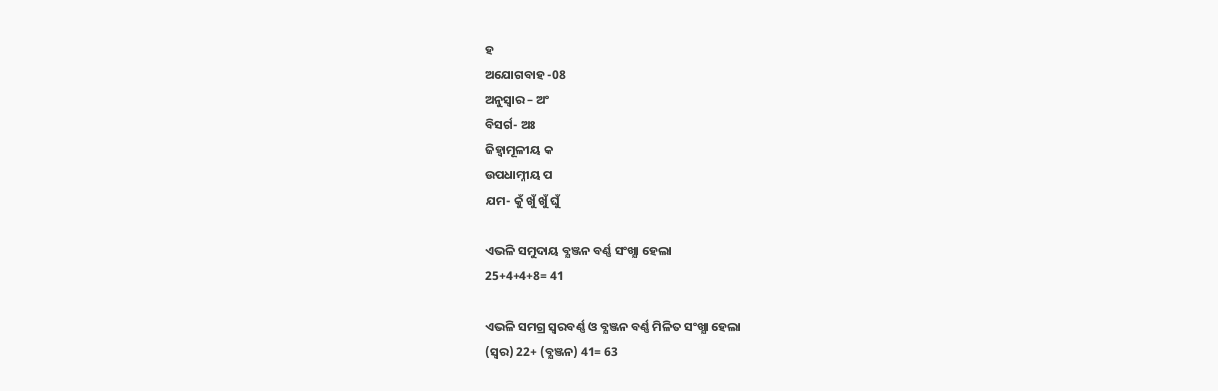ହ
ଅଯୋଗବାହ -08
ଅନୁସ୍ବାର – ଅଂ
ବିସର୍ଗ- ଅଃ
ଜିହ୍ବାମୂଳୀୟ କ
ଉପଧାମ୍ନୀୟ ପ
ଯମ- କୁଁ ଖୁଁ ଖୁଁ ଘୁଁ

ଏଭଳି ସମୁଦାୟ ବ୍ଯଞ୍ଜନ ବର୍ଣ୍ଣ ସଂଖ୍ଯା ହେଲା
25+4+4+8= 41

ଏଭଳି ସମଗ୍ର ସ୍ବରବର୍ଣ୍ଣ ଓ ବ୍ଯଞ୍ଜନ ବର୍ଣ୍ଣ ମିଳିତ ସଂଖ୍ଯା ହେଲା
(ସ୍ବର) 22+ (ବ୍ଯଞ୍ଜନ) 41= 63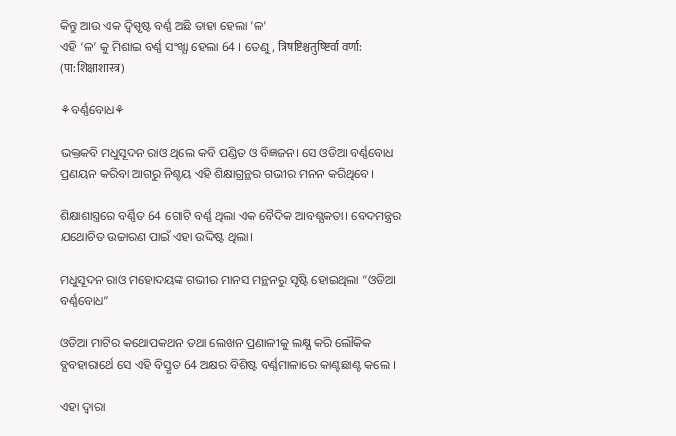କିନ୍ତୁ ଆଉ ଏକ ଦ୍ବିସ୍ପୃଷ୍ଟ ବର୍ଣ୍ଣ ଅଛି ତାହା ହେଲା ‘ଳ’
ଏହି ‘ଳ’ କୁ ମିଶାଇ ବର୍ଣ୍ଣ ସଂଖ୍ଯା ହେଲା 64 । ତେଣୁ, त्रिषष्टिश्चतुष्ष्टिर्वा वर्णा: (पा:शिक्षाशास्त्र)

⚘ବର୍ଣ୍ଣବୋଧ⚘

ଭକ୍ତକବି ମଧୁସୂଦନ ରାଓ ଥିଲେ କବି ପଣ୍ଡିତ ଓ ବିଜ୍ଞଜନ। ସେ ଓଡିଆ ବର୍ଣ୍ଣବୋଧ ପ୍ରଣୟନ କରିବା ଆଗରୁ ନିଶ୍ଚୟ ଏହି ଶିକ୍ଷାଗ୍ରନ୍ଥର ଗଭୀର ମନନ କରିଥିବେ।

ଶିକ୍ଷାଶାସ୍ତ୍ରରେ ବର୍ଣ୍ଣିତ 64 ଗୋଟି ବର୍ଣ୍ଣ ଥିଲା ଏକ ବୈଦିକ ଆବଶ୍ଯକତା। ବେଦମନ୍ତ୍ରର ଯଥୋଚିତ ଉଚ୍ଚାରଣ ପାଇଁ ଏହା ଉଦ୍ଦିଷ୍ଟ ଥିଲା।

ମଧୁସୂଦନ ରାଓ ମହୋଦୟଙ୍କ ଗଭୀର ମାନସ ମନ୍ଥନରୁ ସୃଷ୍ଟି ହୋଇଥିଲା “ଓଡିଆ ବର୍ଣ୍ଣବୋଧ”

ଓଡିଆ ମାଟିର କଥୋପକଥନ ତଥା ଲେଖନ ପ୍ରଣାଳୀକୁ ଲକ୍ଷ୍ଯ କରି ଲୌକିକ ବ୍ଯବହାରାର୍ଥେ ସେ ଏହି ବିସ୍ତୃତ 64 ଅକ୍ଷର ବିଶିଷ୍ଟ ବର୍ଣ୍ଣମାଳାରେ କାଣ୍ଟଛାଣ୍ଟ କଲେ ।

ଏହା ଦ୍ବାରା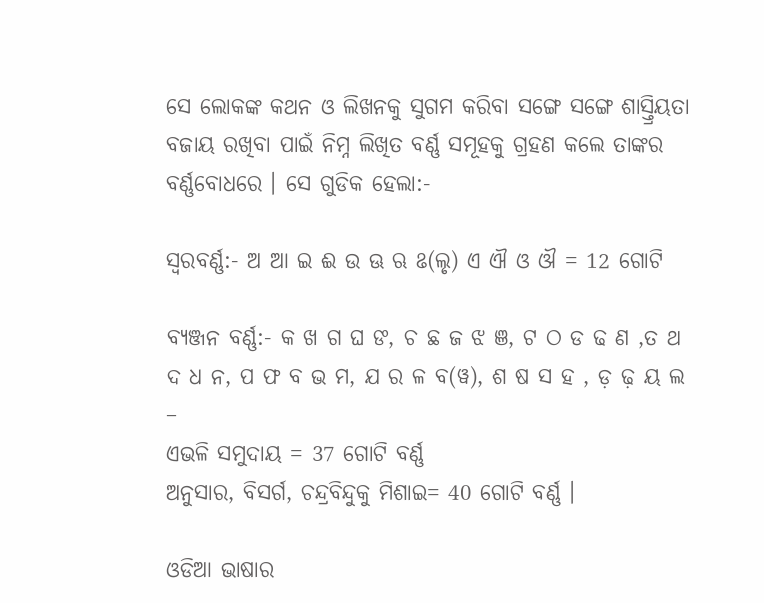ସେ ଲୋକଙ୍କ କଥନ ଓ ଲିଖନକୁ ସୁଗମ କରିବା ସଙ୍ଗେ ସଙ୍ଗେ ଶାସ୍ତ୍ରିୟତା ବଜାୟ ରଖିବା ପାଇଁ ନିମ୍ନ ଲିଖିତ ବର୍ଣ୍ଣ ସମୂହକୁ ଗ୍ରହଣ କଲେ ତାଙ୍କର ବର୍ଣ୍ଣବୋଧରେ । ସେ ଗୁଡିକ ହେଲା:-

ସ୍ବରବର୍ଣ୍ଣ:- ଅ ଆ ଇ ଈ ଉ ଊ ଋ ଌ(ଲୃ) ଏ ଐ ଓ ଔ = 12 ଗୋଟି

ବ୍ଯଞ୍ଜନ ବର୍ଣ୍ଣ:- କ ଖ ଗ ଘ ଙ, ଚ ଛ ଜ ଝ ଞ, ଟ ଠ ଡ ଢ ଣ ,ତ ଥ ଦ ଧ ନ, ପ ଫ ବ ଭ ମ, ଯ ର ଳ ବ(ୱ), ଶ ଷ ସ ହ , ଡ଼ ଢ଼ ୟ ଲ –
ଏଭଳି ସମୁଦାୟ = 37 ଗୋଟି ବର୍ଣ୍ଣ
ଅନୁସାର, ବିସର୍ଗ, ଚନ୍ଦ୍ରବିନ୍ଦୁକୁ ମିଶାଇ= 40 ଗୋଟି ବର୍ଣ୍ଣ ।

ଓଡିଆ ଭାଷାର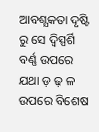ଆବଶ୍ଯକତା ଦୃଷ୍ଟି ରୁ ସେ ଦ୍ବିସ୍ପର୍ଶି ବର୍ଣ୍ଣ ଉପରେ ଯଥା ଡ଼ ଢ଼ ଳ ଉପରେ ବିଶେଷ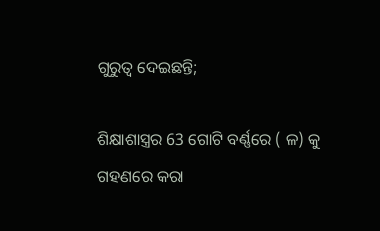ଗୁରୁତ୍ବ ଦେଇଛନ୍ତି;

ଶିକ୍ଷାଶାସ୍ତ୍ରର 63 ଗୋଟି ବର୍ଣ୍ଣରେ ( ଳ) କୁ ଗହଣରେ କରା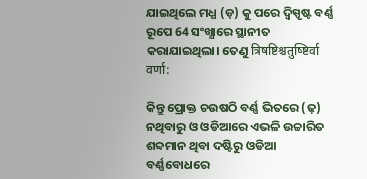ଯାଇଥିଲେ ମଧ୍ଯ (ଡ଼) କୁ ପରେ ଦ୍ବିସ୍ପୃଷ୍ଟ ବର୍ଣ୍ଣ ରୂପେ 64 ସଂଖ୍ଯାରେ ସ୍ଥାନୀତ କରାଯାଇଥିଲା। ତେଣୁ त्रिषष्टिश्चतुष्ष्टिर्वा वर्णा:

କିନ୍ତୁ ପ୍ରୋକ୍ତ ଚଉଷଠି ବର୍ଣ୍ଣ ଭିତରେ (ଢ଼) ନଥିବାରୁ ଓ ଓଡିଆରେ ଏଭଳି ଉଚ୍ଚାରିତ ଶବ୍ଦମାନ ଥିବା ଦଷ୍ଟିରୁ ଓଡିଆ ବର୍ଣ୍ଣବୋଧରେ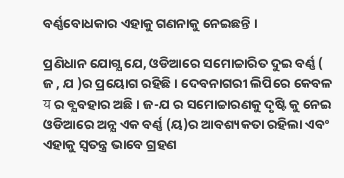ବର୍ଣ୍ଣବୋଧକାର ଏହାକୁ ଗଣନାକୁ ନେଇଛନ୍ତି ।

ପ୍ରଣିଧାନ ଯୋଗ୍ଯ ଯେ, ଓଡିଆରେ ସମୋଚ୍ଚାରିତ ଦୁଇ ବର୍ଣ୍ଣ ( ଜ , ଯ )ର ପ୍ରୟୋଗ ରହିଛି । ଦେବନାଗରୀ ଲିପିରେ କେବଳ य ର ବ୍ଯବହାର ଅଛି। ଜ-ଯ ର ସମୋଚ୍ଚାରଣକୁ ଦୃଷ୍ଟି କୁ ନେଇ ଓଡିଆରେ ଅନ୍ଯ ଏକ ବର୍ଣ୍ଣ (ୟ)ର ଆବଶ୍ୟକତା ରହିଲା ଏବଂ ଏହାକୁ ସ୍ବତନ୍ତ୍ର ଭାବେ ଗ୍ରହଣ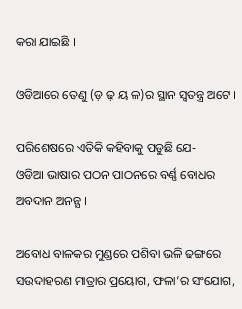କରା ଯାଇଛି ।

ଓଡିଆରେ ତେଣୁ (ଡ଼ ଢ଼ ୟ ଳ)ର ସ୍ଥାନ ସ୍ବତନ୍ତ୍ର ଅଟେ ।

ପରିଶେଷରେ ଏତିକି କହିବାକୁ ପଡୁଛି ଯେ-
ଓଡିଆ ଭାଷାର ପଠନ ପାଠନରେ ବର୍ଣ୍ଣ ବୋଧର ଅବଦାନ ଅନନ୍ଯ ।

ଅବୋଧ ବାଳକର ମୁଣ୍ଡରେ ପଶିବା ଭଳି ଢଙ୍ଗରେ ସଉଦାହରଣ ମାତ୍ରାର ପ୍ରୟୋଗ, ଫଳା’ର ସଂଯୋଗ,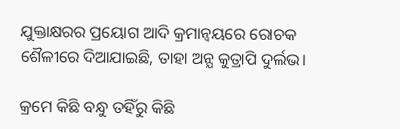ଯୁକ୍ତାକ୍ଷରର ପ୍ରୟୋଗ ଆଦି କ୍ରମାନ୍ବୟରେ ରୋଚକ ଶୈଳୀରେ ଦିଆଯାଇଛି, ତାହା ଅନ୍ଯ କୁତ୍ରାପି ଦୁର୍ଲଭ।

କ୍ରମେ କିଛି ବନ୍ଧୁ ତହିଁରୁ କିଛି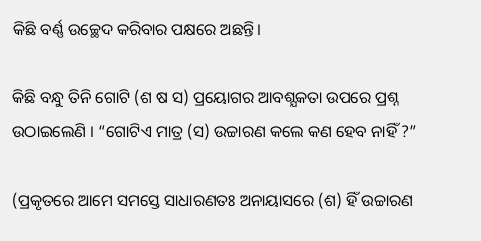କିଛି ବର୍ଣ୍ଣ ଉଚ୍ଛେଦ କରିବାର ପକ୍ଷରେ ଅଛନ୍ତି।

କିଛି ବନ୍ଧୁ ତିନି ଗୋଟି (ଶ ଷ ସ) ପ୍ରୟୋଗର ଆବଶ୍ଯକତା ଉପରେ ପ୍ରଶ୍ନ ଉଠାଇଲେଣି । “ଗୋଟିଏ ମାତ୍ର (ସ) ଉଚ୍ଚାରଣ କଲେ କଣ ହେବ ନାହିଁ ?”

(ପ୍ରକୃତରେ ଆମେ ସମସ୍ତେ ସାଧାରଣତଃ ଅନାୟାସରେ (ଶ) ହିଁ ଉଚ୍ଚାରଣ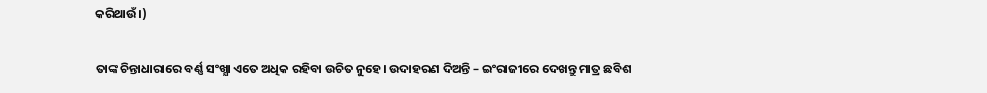କରିଥାଉଁ।)

ତାଙ୍କ ଚିନ୍ତାଧାରାରେ ବର୍ଣ୍ଣ ସଂଖ୍ଯା ଏତେ ଅଧିକ ରହିବା ଉଚିତ ନୁହେ। ଉଦାହରଣ ଦିଅନ୍ତି – ଇଂରାଜୀରେ ଦେଖନ୍ତୁ ମାତ୍ର ଛବିଶ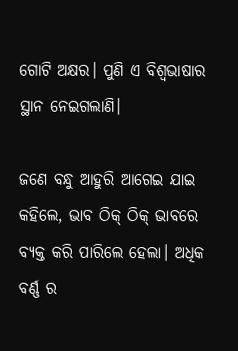ଗୋଟି ଅକ୍ଷର। ପୁଣି ଏ ବିଶ୍ବଭାଷାର ସ୍ଥାନ ନେଇଗଲାଣି।

ଜଣେ ବନ୍ଧୁ ଆହୁରି ଆଗେଇ ଯାଇ କହିଲେ, ଭାବ ଠିକ୍ ଠିକ୍ ଭାବରେ ବ୍ଯକ୍ତ କରି ପାରିଲେ ହେଲା। ଅଧିକ ବର୍ଣ୍ଣ ର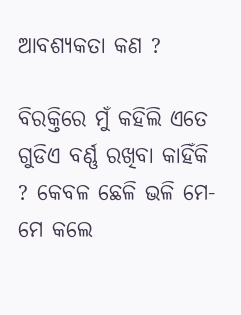ଆବଶ୍ୟକତା କଣ ?

ବିରକ୍ତିରେ ମୁଁ କହିଲି ଏତେ ଗୁଡିଏ ବର୍ଣ୍ଣ ରଖିବା କାହିଁକି ? କେବଳ ଛେଳି ଭଳି ମେ-ମେ କଲେ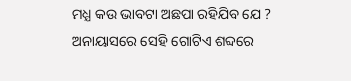ମଧ୍ଯ କଉ ଭାବଟା ଅଛପା ରହିଯିବ ଯେ ? ଅନାୟାସରେ ସେହି ଗୋଟିଏ ଶବ୍ଦରେ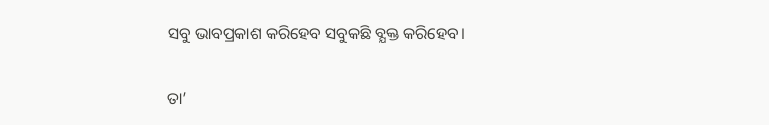ସବୁ ଭାବପ୍ରକାଶ କରିହେବ ସବୁକଛି ବ୍ଯକ୍ତ କରିହେବ।

ତା’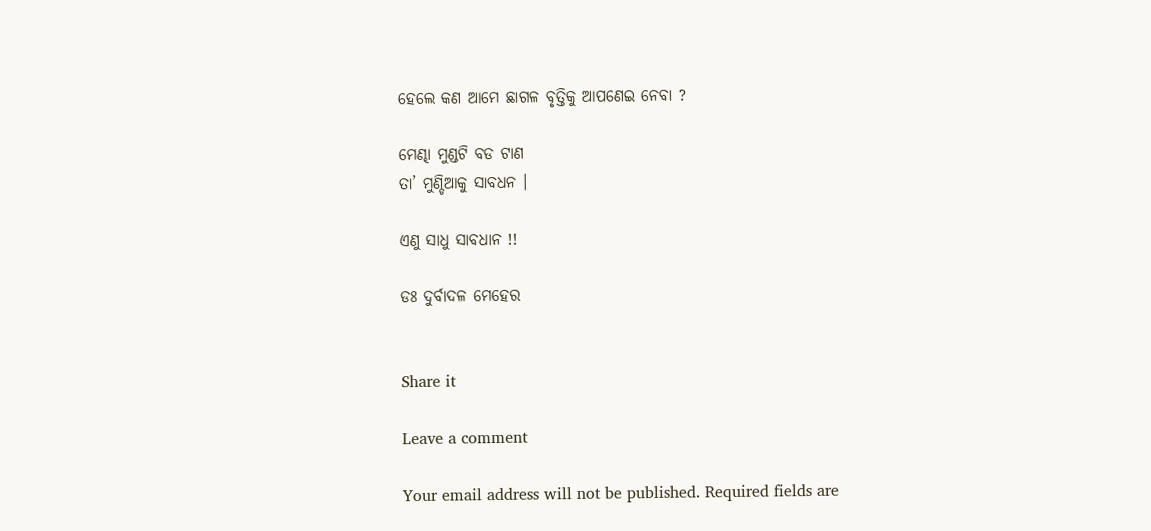ହେଲେ କଣ ଆମେ ଛାଗଳ ବୃତ୍ତିକୁ ଆପଣେଇ ନେବା ?

ମେଣ୍ଢା ମୁଣ୍ଡଟି ବଡ ଟାଣ
ତା’ ମୁଣ୍ଡିଆକୁ ସାବଧନ ।

ଏଣୁ ସାଧୁ ସାବଧାନ !!

ଡଃ ଦୁର୍ବାଦଳ ମେହେର


Share it

Leave a comment

Your email address will not be published. Required fields are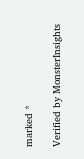marked *

Verified by MonsterInsights